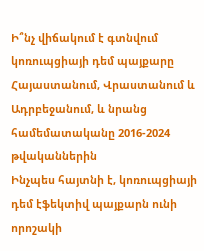Ի՞նչ վիճակում է գտնվում կոռուպցիայի դեմ պայքարը Հայաստանում, Վրաստանում և Ադրբեջանում, և նրանց համեմատականը 2016-2024 թվականներին
Ինչպես հայտնի է, կոռուպցիայի դեմ էֆեկտիվ պայքարն ունի որոշակի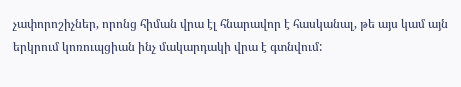չափորոշիչներ, որոնց հիման վրա էլ հնարավոր է հասկանալ, թե այս կամ այն երկրում կոռուպցիան ինչ մակարդակի վրա է գտնվում: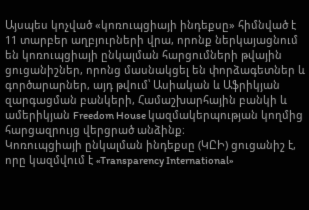Այսպես կոչված «կոռուպցիայի ինդեքսը» հիմնված է 11 տարբեր աղբյուրների վրա, որոնք ներկայացնում են կոռուպցիայի ընկալման հարցումների թվային ցուցանիշներ, որոնց մասնակցել են փորձագետներ և գործարարներ, այդ թվում՝ Ասիական և Աֆրիկյան զարգացման բանկերի, Համաշխարհային բանկի և ամերիկյան Freedom House կազմակերպության կողմից հարցազրույց վերցրած անձինք։
Կոռուպցիայի ընկալման ինդեքսը (ԿԸԻ) ցուցանիշ է, որը կազմվում է «Transparency International»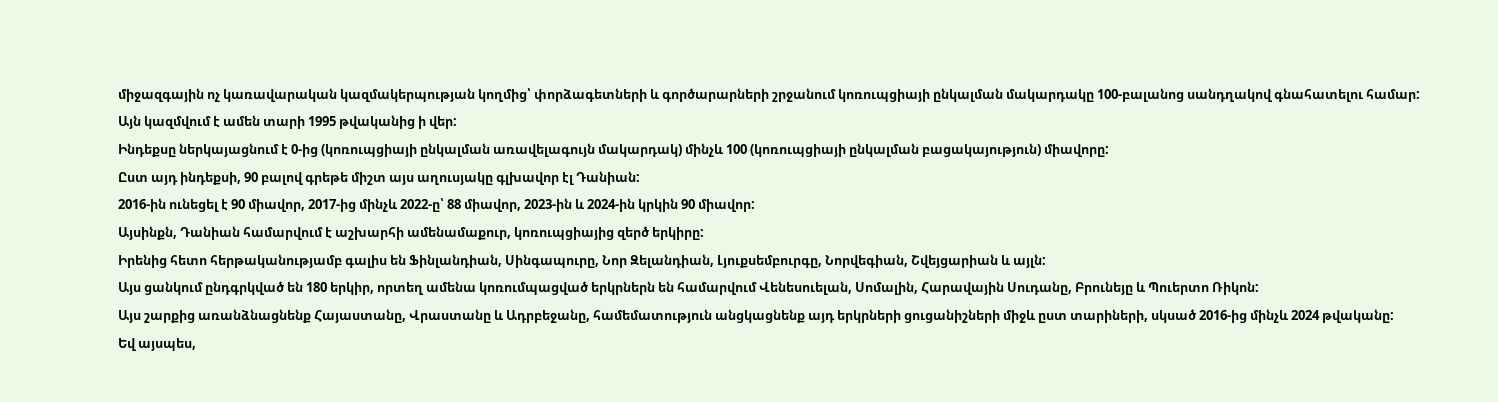միջազգային ոչ կառավարական կազմակերպության կողմից՝ փորձագետների և գործարարների շրջանում կոռուպցիայի ընկալման մակարդակը 100-բալանոց սանդղակով գնահատելու համար: Այն կազմվում է ամեն տարի 1995 թվականից ի վեր:
Ինդեքսը ներկայացնում է 0-ից (կոռուպցիայի ընկալման առավելագույն մակարդակ) մինչև 100 (կոռուպցիայի ընկալման բացակայություն) միավորը:
Ըստ այդ ինդեքսի, 90 բալով գրեթե միշտ այս աղուսյակը գլխավոր էլ Դանիան:
2016-ին ունեցել է 90 միավոր, 2017-ից մինչև 2022-ը՝ 88 միավոր, 2023-ին և 2024-ին կրկին 90 միավոր:
Այսինքն, Դանիան համարվում է աշխարհի ամենամաքուր, կոռուպցիայից զերծ երկիրը:
Իրենից հետո հերթականությամբ գալիս են Ֆինլանդիան, Սինգապուրը, Նոր Զելանդիան, Լյուքսեմբուրգը, Նորվեգիան, Շվեյցարիան և այլն:
Այս ցանկում ընդգրկված են 180 երկիր, որտեղ ամենա կոռումպացված երկրներն են համարվում Վենեսուելան, Սոմալին, Հարավային Սուդանը, Բրունեյը և Պուերտո Ռիկոն:
Այս շարքից առանձնացնենք Հայաստանը, Վրաստանը և Ադրբեջանը, համեմատություն անցկացնենք այդ երկրների ցուցանիշների միջև ըստ տարիների, սկսած 2016-ից մինչև 2024 թվականը:
Եվ այսպես,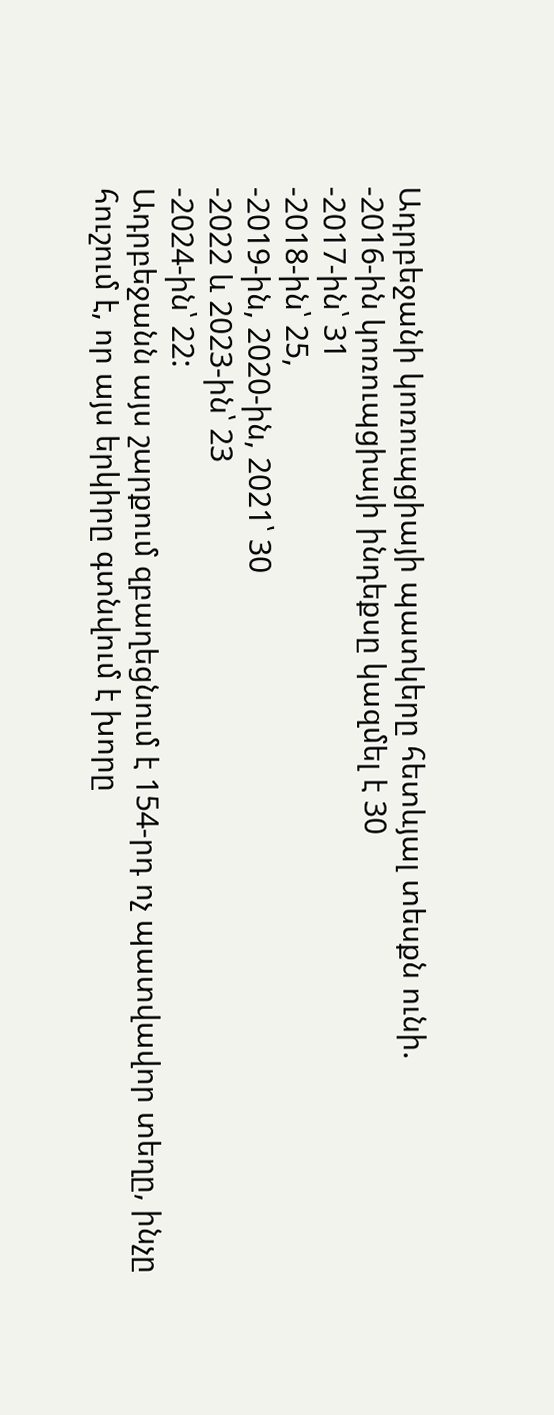Ադրբեջանի կոռուպցիայի պատկերը հետևյալ տեսքն ունի.
-2016-ին կոռուպցիայի ինդեքսը կազմել է 30
-2017-ին՝ 31
-2018-ին՝ 25,
-2019-ին, 2020-ին, 2021՝ 30
-2022 և 2023-ին՝ 23
-2024-ին՝ 22:
Ադրբեջանն այս շարքում զբաղեցնում է 154-րդ ոչ պատվավոր տեղը, ինչը հուշում է, որ այս երկիրը գտնվում է խորը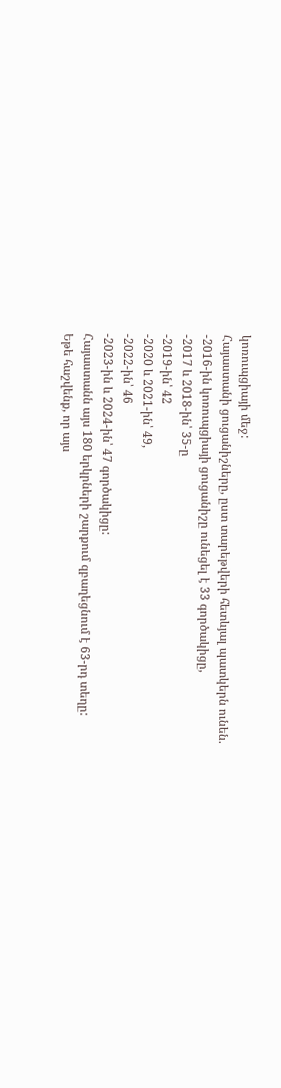կոռուպցիայի մեջ:
Հայաստանի ցուցանիշները, ըստ տարեթվերի հետևյալ պատկերն ունեն.
-2016-ին կոռուպցիայի ցուցանիշը ունեցել է 33 գործակիցը,
-2017 և 2018-ին՝ 35-ը
-2019-ին՝ 42
-2020 և 2021-ին՝ 49,
-2022-ին՝ 46
-2023-ին և 2024-ին՝ 47 գործակիցը:
Հայաստանն այս 180 երկրների շարքում զբաղեցնում է 63-րդ տեղը:
Եթե հաշվենք, որ այս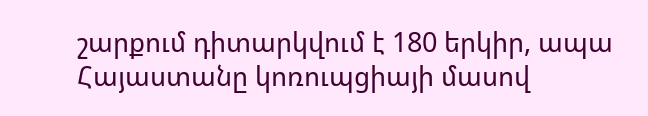շարքում դիտարկվում է 180 երկիր, ապա Հայաստանը կոռուպցիայի մասով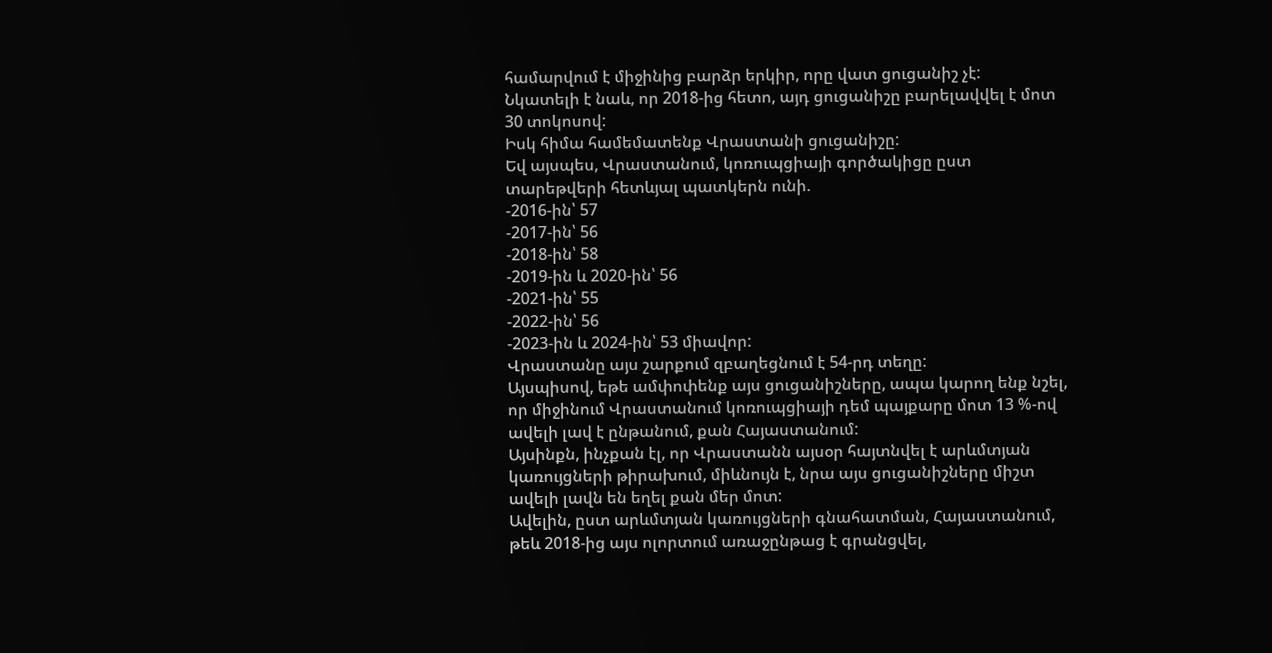համարվում է միջինից բարձր երկիր, որը վատ ցուցանիշ չէ:
Նկատելի է նաև, որ 2018-ից հետո, այդ ցուցանիշը բարելավվել է մոտ 30 տոկոսով:
Իսկ հիմա համեմատենք Վրաստանի ցուցանիշը:
Եվ այսպես, Վրաստանում, կոռուպցիայի գործակիցը ըստ տարեթվերի հետևյալ պատկերն ունի.
-2016-ին՝ 57
-2017-ին՝ 56
-2018-ին՝ 58
-2019-ին և 2020-ին՝ 56
-2021-ին՝ 55
-2022-ին՝ 56
-2023-ին և 2024-ին՝ 53 միավոր:
Վրաստանը այս շարքում զբաղեցնում է 54-րդ տեղը:
Այսպիսով, եթե ամփոփենք այս ցուցանիշները, ապա կարող ենք նշել, որ միջինում Վրաստանում կոռուպցիայի դեմ պայքարը մոտ 13 %-ով ավելի լավ է ընթանում, քան Հայաստանում:
Այսինքն, ինչքան էլ, որ Վրաստանն այսօր հայտնվել է արևմտյան կառույցների թիրախում, միևնույն է, նրա այս ցուցանիշները միշտ ավելի լավն են եղել քան մեր մոտ:
Ավելին, ըստ արևմտյան կառույցների գնահատման, Հայաստանում, թեև 2018-ից այս ոլորտում առաջընթաց է գրանցվել,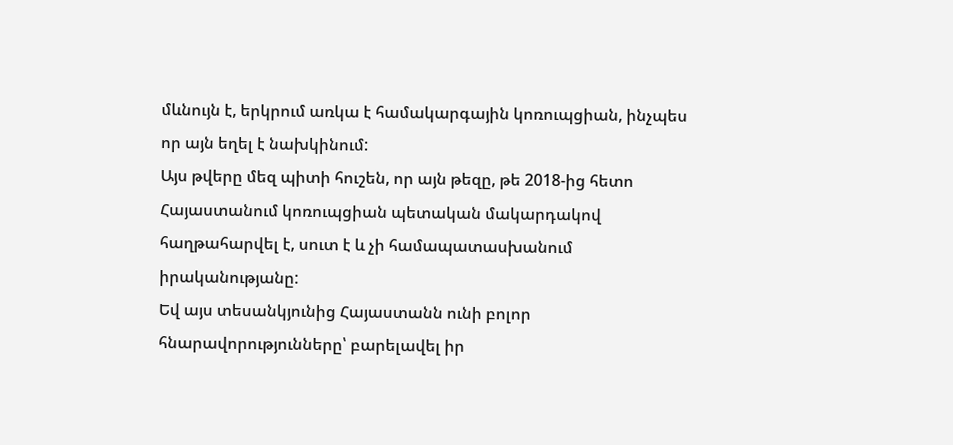մևնույն է, երկրում առկա է համակարգային կոռուպցիան, ինչպես որ այն եղել է նախկինում:
Այս թվերը մեզ պիտի հուշեն, որ այն թեզը, թե 2018-ից հետո Հայաստանում կոռուպցիան պետական մակարդակով հաղթահարվել է, սուտ է և չի համապատասխանում իրականությանը:
Եվ այս տեսանկյունից Հայաստանն ունի բոլոր հնարավորությունները՝ բարելավել իր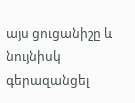այս ցուցանիշը և նույնիսկ գերազանցել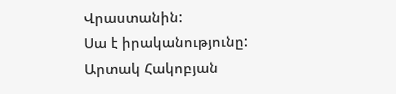Վրաստանին:
Սա է իրականությունը:
Արտակ Հակոբյան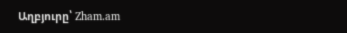Աղբյուրը՝ Zham.am